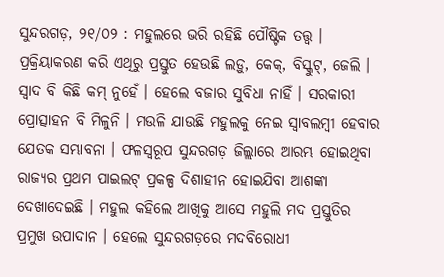ସୁନ୍ଦରଗଡ଼, ୨୧/୦୨ : ମହୁଲରେ ଭରି ରହିଛି ପୌଷ୍ଟିକ ତତ୍ତ୍ୱ । ପ୍ରକ୍ରିୟାକରଣ କରି ଏଥିରୁ ପ୍ରସ୍ତୁତ ହେଉଛି ଲଡ଼ୁ, କେକ୍‌, ବିସ୍କୁଟ୍‌, ଜେଲି । ସ୍ୱାଦ ବି କିଛି କମ୍‌ ନୁହେଁ । ହେଲେ ବଜାର ସୁବିଧା ନାହିଁ । ସରକାରୀ ପ୍ରୋତ୍ସାହନ ବି ମିଳୁନି । ମଉଳି ଯାଉଛି ମହୁଲକୁ ନେଇ ସ୍ୱାବଲମ୍ବୀ ହେବାର ଯେତକ ସମ୍ଭାବନା । ଫଳସ୍ୱରୂପ ସୁନ୍ଦରଗଡ଼ ଜିଲ୍ଲାରେ ଆରମ୍ଭ ହୋଇଥିବା ରାଜ୍ୟର ପ୍ରଥମ ପାଇଲଟ୍‌ ପ୍ରକଳ୍ପ ଦିଶାହୀନ ହୋଇଯିବା ଆଶଙ୍କା ଦେଖାଦେଇଛି । ମହୁଲ କହିଲେ ଆଖିକୁ ଆସେ ମହୁଲି ମଦ ପ୍ରସ୍ତୁତିର ପ୍ରମୁଖ ଉପାଦାନ । ହେଲେ ସୁନ୍ଦରଗଡ଼ରେ ମଦବିରୋଧୀ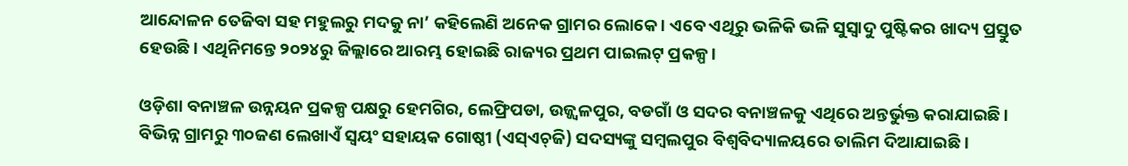ଆନ୍ଦୋଳନ ତେଜିବା ସହ ମହୁଲରୁ ମଦକୁ ନା’ କହିଲେଣି ଅନେକ ଗ୍ରାମର ଲୋକେ । ଏବେ ଏଥିରୁ ଭଳିକି ଭଳି ସୁସ୍ୱାଦୁ ପୁଷ୍ଟିକର ଖାଦ୍ୟ ପ୍ରସ୍ତୁତ ହେଉଛି । ଏଥିନିମନ୍ତେ ୨୦୨୪ରୁ ଜିଲ୍ଲାରେ ଆରମ୍ଭ ହୋଇଛି ରାଜ୍ୟର ପ୍ରଥମ ପାଇଲଟ୍‌ ପ୍ରକଳ୍ପ ।

ଓଡ଼ିଶା ବନାଞ୍ଚଳ ଉନ୍ନୟନ ପ୍ରକଳ୍ପ ପକ୍ଷରୁ ହେମଗିର, ଲେଫ୍ରିପଡା, ଉଜ୍ଜ୍ୱଳପୁର, ବଡଗାଁ ଓ ସଦର ବନାଞ୍ଚଳକୁ ଏଥିରେ ଅନ୍ତର୍ଭୁକ୍ତ କରାଯାଇଛି । ବିଭିନ୍ନ ଗ୍ରାମରୁ ୩୦ଜଣ ଲେଖାଏଁ ସ୍ୱୟଂ ସହାୟକ ଗୋଷ୍ଠୀ (ଏସ୍‌ଏଚ୍‌ଜି) ସଦସ୍ୟଙ୍କୁ ସମ୍ବଲପୁର ବିଶ୍ୱବିଦ୍ୟାଳୟରେ ତାଲିମ ଦିଆଯାଇଛି ।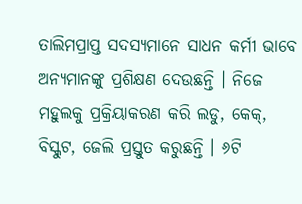ତାଲିମପ୍ରାପ୍ତ ସଦସ୍ୟମାନେ ସାଧନ କର୍ମୀ ଭାବେ ଅନ୍ୟମାନଙ୍କୁ ପ୍ରଶିକ୍ଷଣ ଦେଉଛନ୍ତି । ନିଜେ ମହୁଲକୁ ପ୍ରକ୍ରିୟାକରଣ କରି ଲଡୁ, କେକ୍‌, ବିସ୍କୁଟ, ଜେଲି ପ୍ରସ୍ତୁତ କରୁଛନ୍ତି । ୬ଟି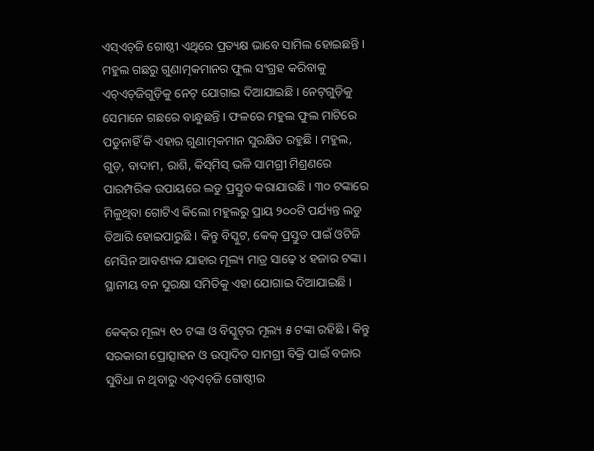ଏସ୍‌ଏଚ୍‌ଜି ଗୋଷ୍ଠୀ ଏଥିରେ ପ୍ରତ୍ୟକ୍ଷ ଭାବେ ସାମିଲ ହୋଇଛନ୍ତି ।  ମହୁଲ ଗଛରୁ ଗୁଣାତ୍ମକମାନର ଫୁଲ ସଂଗ୍ରହ କରିବାକୁ ଏଚ୍‌ଏଚ୍‌ଜିଗୁଡ଼ିକୁ ନେଟ୍‌ ଯୋଗାଇ ଦିଆଯାଇଛି । ନେଟ୍‌ଗୁଡ଼ିକୁ ସେମାନେ ଗଛରେ ବାନ୍ଧୁଛନ୍ତି । ଫଳରେ ମହୁଲ ଫୁଲ ମାଟିରେ ପଡୁନାହିଁ କି ଏହାର ଗୁଣାତ୍ମକମାନ ସୁରକ୍ଷିତ ରହୁଛି । ମହୁଲ, ଗୁଡ଼, ବାଦାମ, ରାଶି, କିସ୍‌ମିସ୍‌ ଭଳି ସାମଗ୍ରୀ ମିଶ୍ରଣରେ ପାରମ୍ପରିକ ଉପାୟରେ ଲଡୁ ପ୍ରସ୍ତୁତ କରାଯାଉଛି । ୩୦ ଟଙ୍କାରେ ମିଳୁଥିବା ଗୋଟିଏ କିଲୋ ମହୁଲରୁ ପ୍ରାୟ ୨୦୦ଟି ପର୍ଯ୍ୟନ୍ତ ଲଡୁ ତିଆରି ହୋଇପାରୁଛି । କିନ୍ତୁ ବିସ୍କୁଟ, କେକ୍‌ ପ୍ରସ୍ତୁତ ପାଇଁ ଓଟିଜି ମେସିନ ଆବଶ୍ୟକ ଯାହାର ମୂଲ୍ୟ ମାତ୍ର ସାଢ଼େ ୪ ହଜାର ଟଙ୍କା । ସ୍ଥାନୀୟ ବନ ସୁରକ୍ଷା ସମିତିକୁ ଏହା ଯୋଗାଇ ଦିଆଯାଇଛି ।

କେକ୍‌ର ମୂଲ୍ୟ ୧୦ ଟଙ୍କା ଓ ବିସ୍କୁଟ୍‌ର ମୂଲ୍ୟ ୫ ଟଙ୍କା ରହିଛି । କିନ୍ତୁ ସରକାରୀ ପ୍ରୋତ୍ସାହନ ଓ ଉତ୍ପାଦିତ ସାମଗ୍ରୀ ବିକ୍ରି ପାଇଁ ବଜାର ସୁବିଧା ନ ଥିବାରୁ ଏଚ୍‌ଏଚ୍‌ଜି ଗୋଷ୍ଠୀର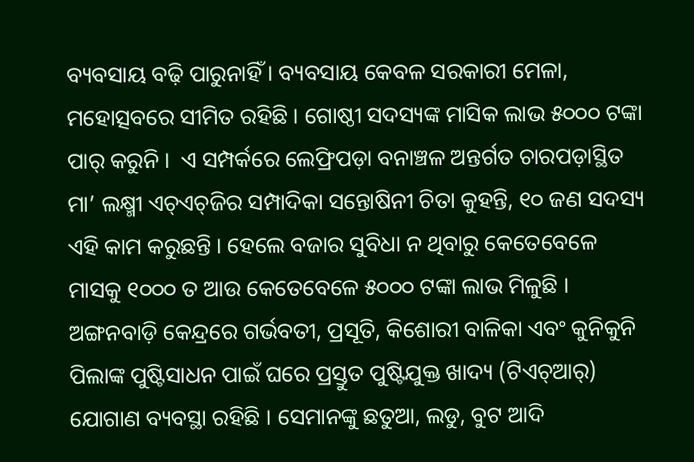ବ୍ୟବସାୟ ବଢ଼ି ପାରୁନାହିଁ । ବ୍ୟବସାୟ କେବଳ ସରକାରୀ ମେଳା, ମହୋତ୍ସବରେ ସୀମିତ ରହିଛି । ଗୋଷ୍ଠୀ ସଦସ୍ୟଙ୍କ ମାସିକ ଲାଭ ୫୦୦୦ ଟଙ୍କା ପାର୍‌ କରୁନି ।  ଏ ସମ୍ପର୍କରେ ଲେଫ୍ରିପଡ଼ା ବନାଞ୍ଚଳ ଅନ୍ତର୍ଗତ ଚାରପଡ଼ାସ୍ଥିତ ମା’ ଲକ୍ଷ୍ମୀ ଏଚ୍‌ଏଚ୍‌ଜିର ସମ୍ପାଦିକା ସନ୍ତୋଷିନୀ ଚିତା କୁହନ୍ତି, ୧୦ ଜଣ ସଦସ୍ୟ ଏହି କାମ କରୁଛନ୍ତି । ହେଲେ ବଜାର ସୁବିଧା ନ ଥିବାରୁ କେତେବେଳେ ମାସକୁ ୧୦୦୦ ତ ଆଉ କେତେବେଳେ ୫୦୦୦ ଟଙ୍କା ଲାଭ ମିଳୁଛି । ଅଙ୍ଗନବାଡ଼ି କେନ୍ଦ୍ରରେ ଗର୍ଭବତୀ, ପ୍ରସୂତି, କିଶୋରୀ ବାଳିକା ଏବଂ କୁନିକୁନି ପିଲାଙ୍କ ପୁଷ୍ଟିସାଧନ ପାଇଁ ଘରେ ପ୍ରସ୍ତୁତ ପୁଷ୍ଟିଯୁକ୍ତ ଖାଦ୍ୟ (ଟିଏଚ୍‌ଆର୍‌) ଯୋଗାଣ ବ୍ୟବସ୍ଥା ରହିଛି । ସେମାନଙ୍କୁ ଛତୁଆ, ଲଡୁ, ବୁଟ ଆଦି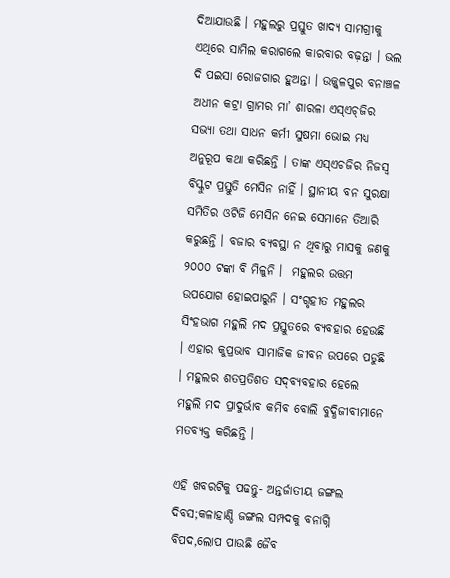ଦିଆଯାଉଛି । ମହୁଲରୁ ପ୍ରସ୍ତୁତ ଖାଦ୍ୟ ସାମଗ୍ରୀକୁ ଏଥିରେ ସାମିଲ କରାଗଲେ କାରବାର ବଢ଼ନ୍ତା । ଭଲ ଦି ପଇସା ରୋଜଗାର ହୁଅନ୍ତା । ଉଜ୍ଜ୍ୱଳପୁର ବନାଞ୍ଚଳ ଅଧୀନ କଟ୍ରା ଗ୍ରାମର ମା’ ଶାରଳା ଏସ୍‌ଏଚ୍‌ଜିର ସଭ୍ୟା ତଥା ସାଧନ କର୍ମୀ ସୁଷମା ଭୋଇ ମଧ୍ୟ ଅନୁରୂପ କଥା କରିଛନ୍ତି । ତାଙ୍କ ଏସ୍‌ଏଚଜିର ନିଜସ୍ୱ ବିସ୍କୁଟ ପ୍ରସ୍ତୁତି ମେସିନ ନାହିଁ । ସ୍ଥାନୀୟ ବନ ସୁରକ୍ଷା ସମିତିର ଓଟିଜି ମେସିନ ନେଇ ସେମାନେ ତିଆରି କରୁଛନ୍ତି । ବଜାର ବ୍ୟବସ୍ଥା ନ ଥିବାରୁ ମାସକୁ ଜଣକୁ ୨୦୦୦ ଟଙ୍କା ବି ମିଳୁନି ।  ମହୁଲର ଉତ୍ତମ ଉପଯୋଗ ହୋଇପାରୁନି । ସଂଗୃହୀତ ମହୁଲର ସିଂହଭାଗ ମହୁଲି ମଦ ପ୍ରସ୍ତୁତରେ ବ୍ୟବହାର ହେଉଛି । ଏହାର କୁପ୍ରଭାବ ସାମାଜିକ ଜୀବନ ଉପରେ ପଡୁଛି । ମହୁଲର ଶତପ୍ରତିଶତ ସଦ୍‌ବ୍ୟବହାର ହେଲେ ମହୁଲି ମଦ ପ୍ରାଦୁର୍ଭାବ କମିବ ବୋଲି ବୁଦ୍ଧିଜୀବୀମାନେ ମତବ୍ୟକ୍ତ କରିଛନ୍ତି ।

ଏହି ଖବରଟିକୁ ପଢନ୍ତୁ- ଅନ୍ତର୍ଜାତୀୟ ଜଙ୍ଗଲ ଦିବସ;କଳାହାଣ୍ଡି ଜଙ୍ଗଲ ସମ୍ପଦକୁ ବନାଗ୍ନି ବିପଦ,ଲୋପ ପାଉଛି ଜୈବ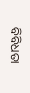ବିବିଧତା